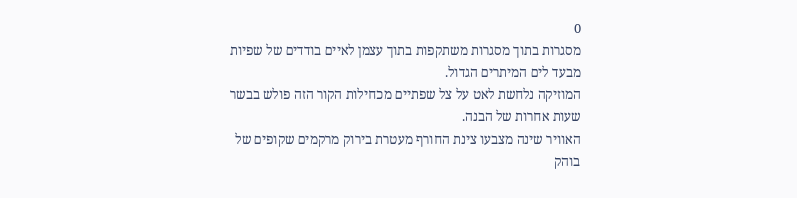0
מסגרות בתוך מסגרות משתקפות בתוך עצמן לאיים בודדים של שפיות מבעד לים המיתרים הגדול.
המוזיקה נלחשת לאט על צל שפתיים מכחילות הקור הזה פולש בבשר שעות אחרות של הבנה.
האוויר שינה מצבעו צינת החורף מעטרת בירוק מרקמים שקופים של בוהק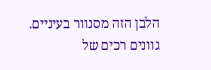הלבן הזה מסנוור בעיניים.
גוונים רכים של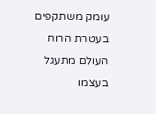עומק משתקפים בעטרת הרוח העולם מתעגל בעצמו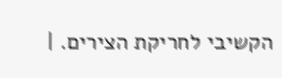הקשיבי לחריקת הצירים. |